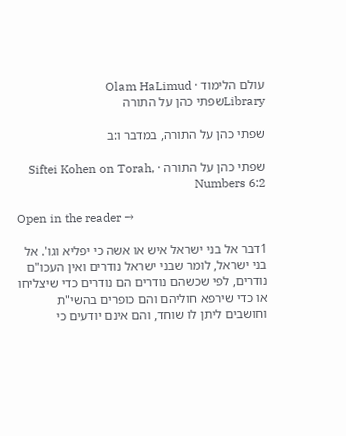עולם הלימוד · Olam HaLimud
Libraryשפתי כהן על התורה

שפתי כהן על התורה, במדבר ו:ב

שפתי כהן על התורה · Siftei Kohen on Torah, Numbers 6:2

Open in the reader →

1דבר אל בני ישראל איש או אשה כי יפליא וגו'. אל בני ישראל, לומר שבני ישראל נודרים ואין העכו"ם נודרים, לפי שכשהם נודרים הם נודרים כדי שיצליחו או כדי שירפא חוליהם והם כופרים בהשי"ת וחושבים ליתן לו שוחד, והם אינם יודעים כי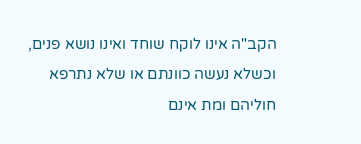הקב"ה אינו לוקח שוחד ואינו נושא פנים, וכשלא נעשה כוונתם או שלא נתרפא חוליהם ומת אינם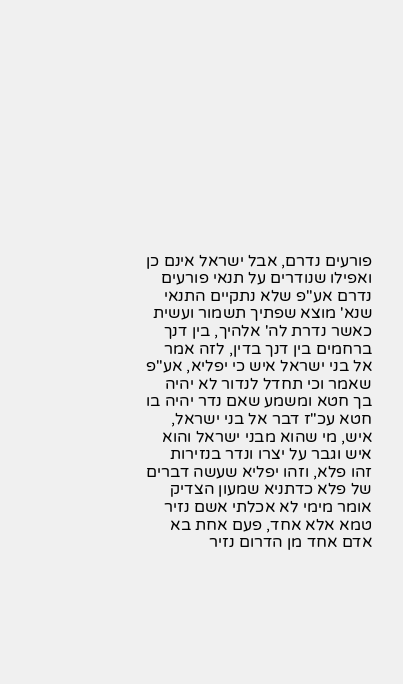פורעים נדרם, אבל ישראל אינם כן ואפילו שנודרים על תנאי פורעים נדרם אע"פ שלא נתקיים התנאי שנא' מוצא שפתיך תשמור ועשית כאשר נדרת לה' אלהיך, בין דנך ברחמים בין דנך בדין, לזה אמר אל בני ישראל איש כי יפליא, אע"פ שאמר וכי תחדל לנדור לא יהיה בך חטא ומשמע שאם נדר יהיה בו חטא עכ"ז דבר אל בני ישראל, איש, מי שהוא מבני ישראל והוא איש וגבר על יצרו ונדר בנזירות זהו פלא, וזהו יפליא שעשה דברים של פלא כדתניא שמעון הצדיק אומר מימי לא אכלתי אשם נזיר טמא אלא אחד, פעם אחת בא אדם אחד מן הדרום נזיר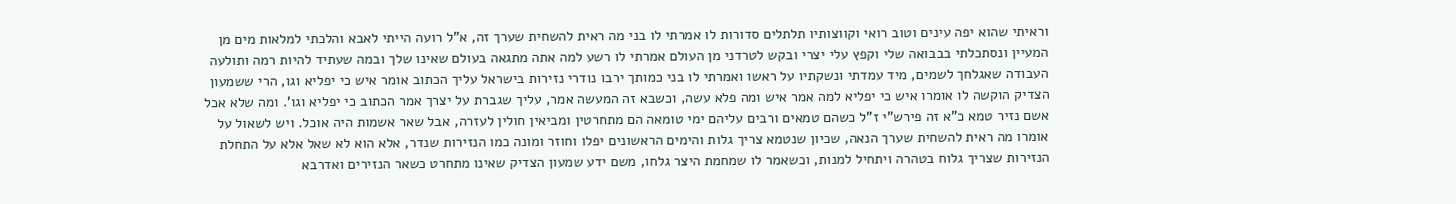וראיתי שהוא יפה עינים וטוב רואי וקווצותיו תלתלים סדורות לו אמרתי לו בני מה ראית להשחית שערך זה, א"ל רועה הייתי לאבא והלכתי למלאות מים מן המעיין ונסתכלתי בבבואה שלי וקפץ עלי יצרי ובקש לטרדני מן העולם אמרתי לו רשע למה אתה מתגאה בעולם שאינו שלך ובמה שעתיד להיות רמה ותולעה העבודה שאגלחך לשמים, מיד עמדתי ונשקתיו על ראשו ואמרתי לו בני כמותך ירבו נודרי נזירות בישראל עליך הכתוב אומר איש כי יפליא וגו, הרי ששמעון הצדיק הוקשה לו אומרו איש כי יפליא למה אמר איש ומה פלא עשה, וכשבא זה המעשה אמר, עליך שגברת על יצרך אמר הכתוב כי יפליא וגו'. ומה שלא אכל אשם נזיר טמא כ"א זה פירש"י ז"ל כשהם טמאים ורבים עליהם ימי טומאה הם מתחרטין ומביאין חולין לעזרה, אבל שאר אשמות היה אוכל. ויש לשאול על אומרו מה ראית להשחית שערך הנאה, שכיון שנטמא צריך גלות והימים הראשונים יפלו וחוזר ומונה כמו הנזירות שנדר, אלא הוא לא שאל אלא על התחלת הנזירות שצריך גלוח בטהרה ויתחיל למנות, וכשאמר לו שמחמת היצר גלחו, משם ידע שמעון הצדיק שאינו מתחרט כשאר הנזירים ואדרבא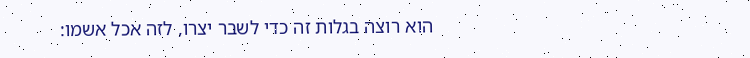הוא רוצה בגלות זה כדי לשבר יצרו, לזה אכל אשמו: